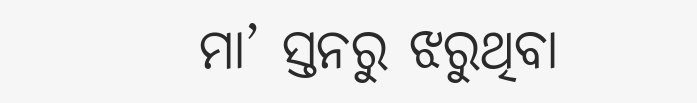ମା’ ସ୍ତନରୁ ଝରୁଥିବା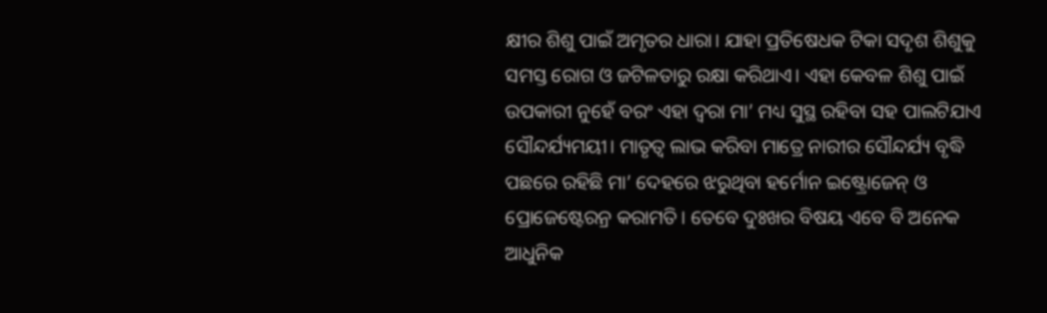କ୍ଷୀର ଶିଶୁ ପାଇଁ ଅମୃତର ଧାରା। ଯାହା ପ୍ରତିଷେଧକ ଟିକା ସଦୃଶ ଶିଶୁକୁ ସମସ୍ତ ରୋଗ ଓ ଜଟିଳତାରୁ ରକ୍ଷା କରିଥାଏ। ଏହା କେବଳ ଶିଶୁ ପାଇଁ ଉପକାରୀ ନୁହେଁ ବରଂ ଏହା ଦ୍ୱରା ମା’ ମଧ୍ୟ ସୁସ୍ଥ ରହିବା ସହ ପାଲଟିଯାଏ ସୌନ୍ଦର୍ଯ୍ୟମୟୀ। ମାତୃତ୍ୱ ଲାଭ କରିବା ମାତ୍ରେ ନାରୀର ସୌନ୍ଦର୍ଯ୍ୟ ବୃଦ୍ଧି ପଛରେ ରହିଛି ମା’ ଦେହରେ ଝରୁଥିବା ହର୍ମୋନ ଇଷ୍ଟ୍ରୋଜେନ୍ ଓ ପ୍ରୋଜେଷ୍ଟେରନ୍ର କରାମତି। ତେବେ ଦୁଃଖର ବିଷୟ ଏବେ ବି ଅନେକ ଆଧୁନିକ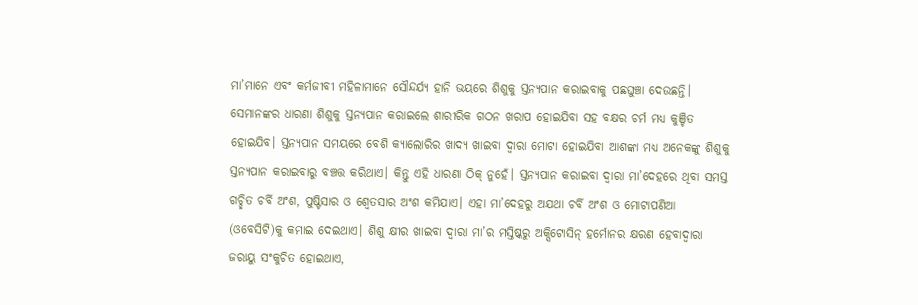ମା’ମାନେ ଏବଂ କର୍ମଜୀବୀ ମହିଳାମାନେ ସୌନ୍ଦର୍ଯ୍ୟ ହାନି ଭୟରେ ଶିଶୁକୁ ସ୍ତନ୍ୟପାନ କରାଇବାକୁ ପଛଘୁଞ୍ଚା ଦେଉଛନ୍ତି। ସେମାନଙ୍କର ଧାରଣା ଶିଶୁକୁ ସ୍ତନ୍ୟପାନ କରାଇଲେ ଶାରୀରିକ ଗଠନ ଖରାପ ହୋଇଯିବା ସହ ବକ୍ଷର ଚର୍ମ ମଧ୍ୟ କୁଞ୍ଚିତ ହୋଇଯିବ। ସ୍ତନ୍ୟପାନ ସମୟରେ ବେଶି କ୍ୟାଲୋରିର ଖାଦ୍ୟ ଖାଇବା ଦ୍ୱାରା ମୋଟା ହୋଇଯିବା ଆଶଙ୍କା ମଧ୍ୟ ଅନେକଙ୍କୁ ଶିଶୁକୁ ସ୍ତନ୍ୟପାନ କରାଇବାରୁ ବଞ୍ଚତ୍ତ କରିଥାଏ। କିନ୍ତୁ ଏହି ଧାରଣା ଠିକ୍ ନୁହେଁ। ସ୍ତନ୍ୟପାନ କରାଇବା ଦ୍ୱାରା ମା’ଦେହରେ ଥିବା ସମସ୍ତ ଗଚ୍ଛିତ ଚର୍ବି ଅଂଶ, ପୁଷ୍ଟିସାର ଓ ଶ୍ୱେତସାର ଅଂଶ କମିଯାଏ। ଏହା ମା’ଦେହରୁ ଅଯଥା ଚର୍ବି ଅଂଶ ଓ ମୋଟାପଣିଆ (ଓବେସିଟି)କୁ କମାଇ ଦେଇଥାଏ। ଶିଶୁ କ୍ଷୀର ଖାଇବା ଦ୍ୱାରା ମା’ର ମସ୍ତିଷ୍କରୁ ଅକ୍ସିଟୋସିନ୍ ହର୍ମୋନର କ୍ଷରଣ ହେବାଦ୍ୱାରା ଜରାୟୁ ସଂକୁଚିତ ହୋଇଥାଏ,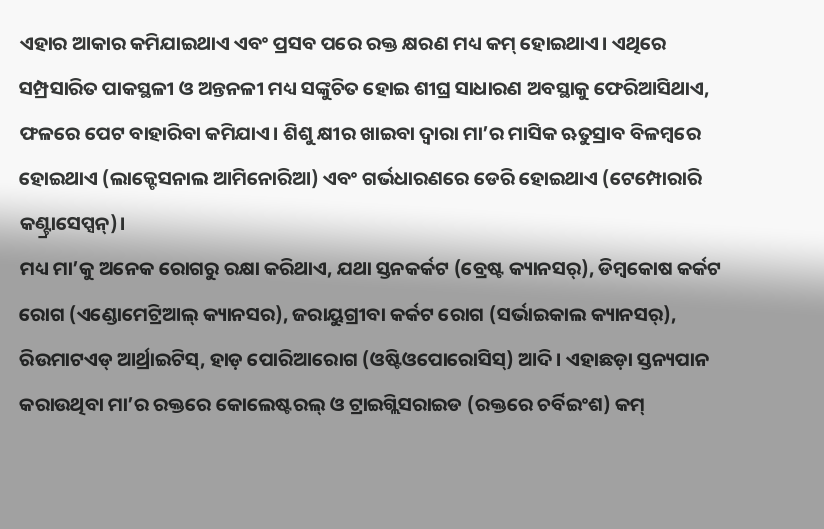ଏହାର ଆକାର କମିଯାଇଥାଏ ଏବଂ ପ୍ରସବ ପରେ ରକ୍ତ କ୍ଷରଣ ମଧ୍ୟ କମ୍ ହୋଇଥାଏ। ଏଥିରେ ସମ୍ପ୍ରସାରିତ ପାକସ୍ଥଳୀ ଓ ଅନ୍ତନଳୀ ମଧ୍ୟ ସଙ୍କୁଚିତ ହୋଇ ଶୀଘ୍ର ସାଧାରଣ ଅବସ୍ଥାକୁ ଫେରିଆସିଥାଏ, ଫଳରେ ପେଟ ବାହାରିବା କମିଯାଏ। ଶିଶୁ କ୍ଷୀର ଖାଇବା ଦ୍ୱାରା ମା’ର ମାସିକ ଋତୁସ୍ରାବ ବିଳମ୍ବରେ ହୋଇଥାଏ (ଲାକ୍ଟେସନାଲ ଆମିନୋରିଆ) ଏବଂ ଗର୍ଭଧାରଣରେ ଡେରି ହୋଇଥାଏ (ଟେମ୍ପୋରାରି କଣ୍ଟ୍ରାସେପ୍ସନ୍)।
ମଧ୍ୟ ମା’କୁ ଅନେକ ରୋଗରୁ ରକ୍ଷା କରିଥାଏ, ଯଥା ସ୍ତନକର୍କଟ (ବ୍ରେଷ୍ଟ କ୍ୟାନସର୍), ଡିମ୍ବକୋଷ କର୍କଟ ରୋଗ (ଏଣ୍ଡୋମେଟ୍ରିଆଲ୍ କ୍ୟାନସର), ଜରାୟୁଗ୍ରୀବା କର୍କଟ ରୋଗ (ସର୍ଭାଇକାଲ କ୍ୟାନସର୍), ରିଉମାଟଏଡ୍ ଆର୍ଥ୍ରାଇଟିସ୍, ହାଡ଼ ପୋରିଆରୋଗ (ଓଷ୍ଟିଓପୋରୋସିସ୍) ଆଦି। ଏହାଛଡ଼ା ସ୍ତନ୍ୟପାନ କରାଉଥିବା ମା’ର ରକ୍ତରେ କୋଲେଷ୍ଟରଲ୍ ଓ ଟ୍ରାଇଗ୍ଲିସରାଇଡ (ରକ୍ତରେ ଚର୍ବିଇଂଶ) କମ୍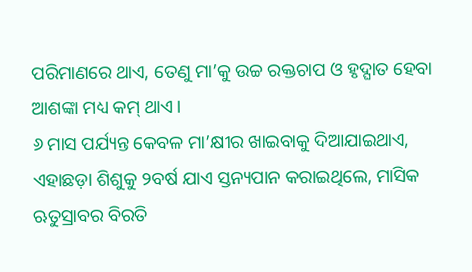ପରିମାଣରେ ଥାଏ, ତେଣୁ ମା’କୁ ଉଚ୍ଚ ରକ୍ତଚାପ ଓ ହୃଦ୍ଘାତ ହେବା ଆଶଙ୍କା ମଧ୍ୟ କମ୍ ଥାଏ।
୬ ମାସ ପର୍ଯ୍ୟନ୍ତ କେବଳ ମା’କ୍ଷୀର ଖାଇବାକୁ ଦିଆଯାଇଥାଏ, ଏହାଛଡ଼ା ଶିଶୁକୁ ୨ବର୍ଷ ଯାଏ ସ୍ତନ୍ୟପାନ କରାଇଥିଲେ, ମାସିକ ଋତୁସ୍ରାବର ବିରତି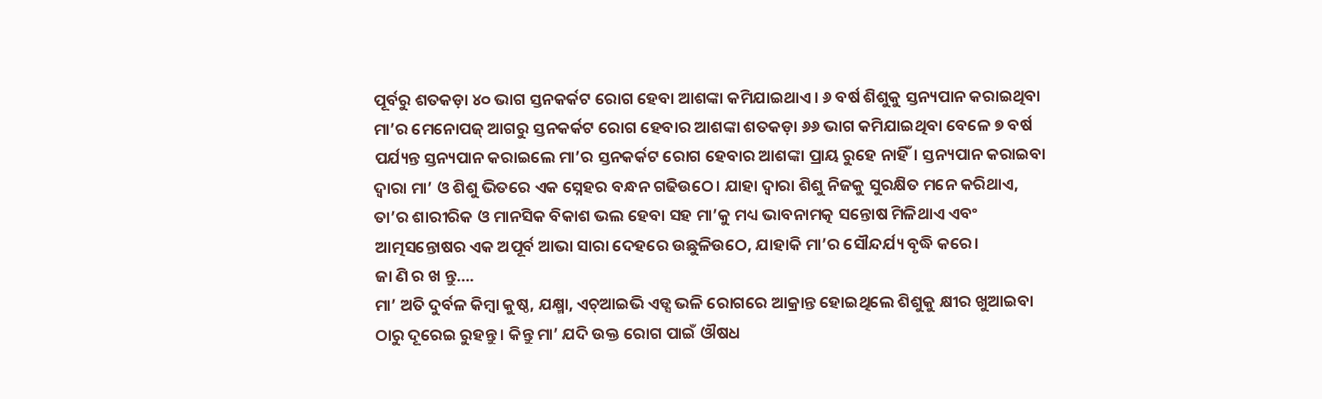ପୂର୍ବରୁ ଶତକଡ଼ା ୪୦ ଭାଗ ସ୍ତନକର୍କଟ ରୋଗ ହେବା ଆଶଙ୍କା କମିଯାଇଥାଏ। ୬ ବର୍ଷ ଶିଶୁକୁ ସ୍ତନ୍ୟପାନ କରାଇଥିବା ମା’ର ମେନୋପଜ୍ ଆଗରୁ ସ୍ତନକର୍କଟ ରୋଗ ହେବାର ଆଶଙ୍କା ଶତକଡ଼ା ୬୬ ଭାଗ କମିଯାଇଥିବା ବେଳେ ୭ ବର୍ଷ ପର୍ଯ୍ୟନ୍ତ ସ୍ତନ୍ୟପାନ କରାଇଲେ ମା’ର ସ୍ତନକର୍କଟ ରୋଗ ହେବାର ଆଶଙ୍କା ପ୍ରାୟ ରୁହେ ନାହିଁ। ସ୍ତନ୍ୟପାନ କରାଇବା ଦ୍ୱାରା ମା’ ଓ ଶିଶୁ ଭିତରେ ଏକ ସ୍ନେହର ବନ୍ଧନ ଗଢିଉଠେ। ଯାହା ଦ୍ୱାରା ଶିଶୁ ନିଜକୁ ସୁରକ୍ଷିତ ମନେ କରିଥାଏ, ତା’ର ଶାରୀରିକ ଓ ମାନସିକ ବିକାଶ ଭଲ ହେବା ସହ ମା’କୁ ମଧ୍ୟ ଭାବନାମତ୍କ ସନ୍ତୋଷ ମିଳିଥାଏ ଏବଂ ଆତ୍ମସନ୍ତୋଷର ଏକ ଅପୂର୍ବ ଆଭା ସାରା ଦେହରେ ଉଛୁଳିଉଠେ, ଯାହାକି ମା’ର ସୌନ୍ଦର୍ଯ୍ୟ ବୃଦ୍ଧି କରେ।
ଜା ଣି ର ଖ ନ୍ତୁ….
ମା’ ଅତି ଦୁର୍ବଳ କିମ୍ବା କୁଷ୍ଠ, ଯକ୍ଷ୍ମା, ଏଚ୍ଆଇଭି ଏଡ୍ସ ଭଳି ରୋଗରେ ଆକ୍ରାନ୍ତ ହୋଇଥିଲେ ଶିଶୁକୁ କ୍ଷୀର ଖୁଆଇବା ଠାରୁ ଦୂରେଇ ରୁହନ୍ତୁ। କିନ୍ତୁ ମା’ ଯଦି ଉକ୍ତ ରୋଗ ପାଇଁ ଔଷଧ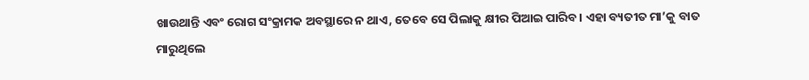ଖାଉଥାନ୍ତି ଏବଂ ରୋଗ ସଂକ୍ରାମକ ଅବସ୍ଥାରେ ନ ଥାଏ, ତେବେ ସେ ପିଲାକୁ କ୍ଷୀର ପିଆଇ ପାରିବ। ଏହା ବ୍ୟତୀତ ମା’କୁ ବାତ ମାରୁଥିଲେ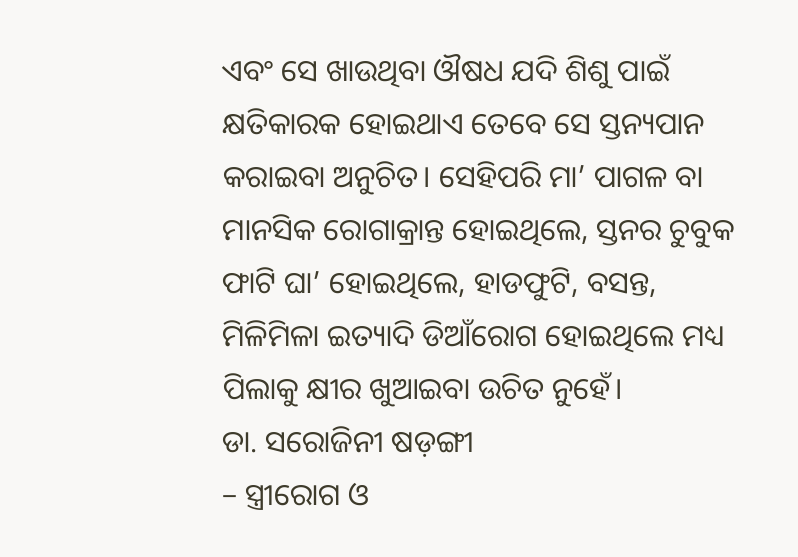ଏବଂ ସେ ଖାଉଥିବା ଔଷଧ ଯଦି ଶିଶୁ ପାଇଁ କ୍ଷତିକାରକ ହୋଇଥାଏ ତେବେ ସେ ସ୍ତନ୍ୟପାନ କରାଇବା ଅନୁଚିତ। ସେହିପରି ମା’ ପାଗଳ ବା ମାନସିକ ରୋଗାକ୍ରାନ୍ତ ହୋଇଥିଲେ, ସ୍ତନର ଚୁବୁକ ଫାଟି ଘା’ ହୋଇଥିଲେ, ହାଡଫୁଟି, ବସନ୍ତ, ମିଳିମିଳା ଇତ୍ୟାଦି ଡିଆଁରୋଗ ହୋଇଥିଲେ ମଧ୍ୟ ପିଲାକୁ କ୍ଷୀର ଖୁଆଇବା ଉଚିତ ନୁହେଁ।
ଡା. ସରୋଜିନୀ ଷଡ଼ଙ୍ଗୀ
– ସ୍ତ୍ରୀରୋଗ ଓ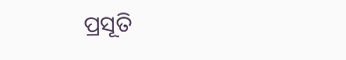ପ୍ରସୂତି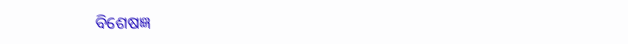ବିଶେଷଜ୍ଞ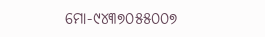ମୋ-୯୪୩୭୦୫୫୦୦୭